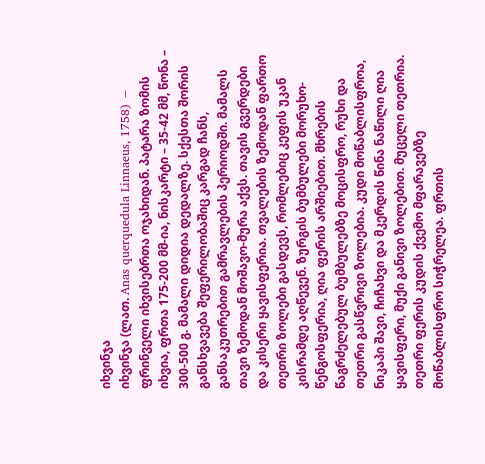იხვინჯა
იხვინჯა (ლათ. Anas querquedula Linnaeus, 1758) − ფრინველი იხვისებრთა ოჯახიდან. პატარა ზომის იხვია, ფრთა 175-200 მმ-ია, ნისკარტი – 35-42 მმ, წონა – 300-500 გ. მამალი დიდია დედალზე. სქესთა შორის განსხვავება შეფერილობაშიც კარგად ჩანს, განსაკუთრებით გამრავლების პერიოდში. მამალს თავი ზემოდან მოშავო-მურა აქვს. თავის გვერდები და კისერი ყავისფერია. თვალების ზემოდან ფართო თეთრი ზოლები გასდევს, რომლებიც კეფის უკან კისრამდე აღწევენ. ზურგის ბუმბულები მორუხო-წენგოსფერია, ღია ფერის არშიებით. მხრების წაგრძელებულ ბუმბულებზე მოცისფრო, რუხი და თეთრი გასწვრივი ზოლებია. კუდი მოწაბლისფროა, ნიკაპი შავი, ჩიჩახვი და მკერდის წინა ნაწილი ღია ყავისფერი, მუქი განივი ზოლებით. მუცელი თეთრია. თეთრი ფერის კუდის ქვემო მფარავებზე მოწაბლისფრო სიჭრელეა. ფრთის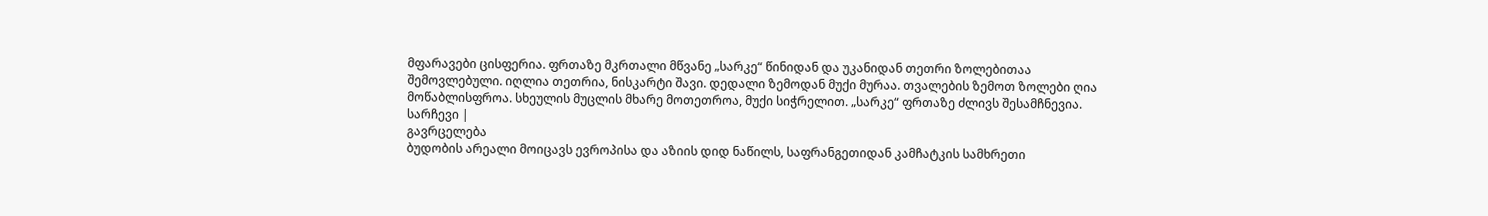მფარავები ცისფერია. ფრთაზე მკრთალი მწვანე „სარკე“ წინიდან და უკანიდან თეთრი ზოლებითაა შემოვლებული. იღლია თეთრია, ნისკარტი შავი. დედალი ზემოდან მუქი მურაა. თვალების ზემოთ ზოლები ღია მოწაბლისფროა. სხეულის მუცლის მხარე მოთეთროა, მუქი სიჭრელით. „სარკე“ ფრთაზე ძლივს შესამჩნევია.
სარჩევი |
გავრცელება
ბუდობის არეალი მოიცავს ევროპისა და აზიის დიდ ნაწილს, საფრანგეთიდან კამჩატკის სამხრეთი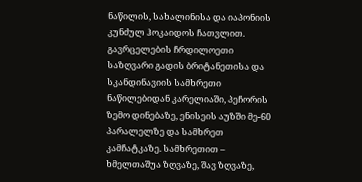ნაწილის, სახალინისა და იაპონიის კუნძულ ჰოკაიდოს ჩათვლით. გავრცელების ჩრდილოეთი საზღვარი გადის ბრიტანეთისა და სკანდინავიის სამხრეთი ნაწილებიდან კარელიაში, პეჩორის ზემო დინებაზე, ენისეის აუზში მე-60 პარალელზე და სამხრეთ კამჩატკაზე. სამხრეთით – ხმელთაშუა ზღვაზე, შავ ზღვაზე,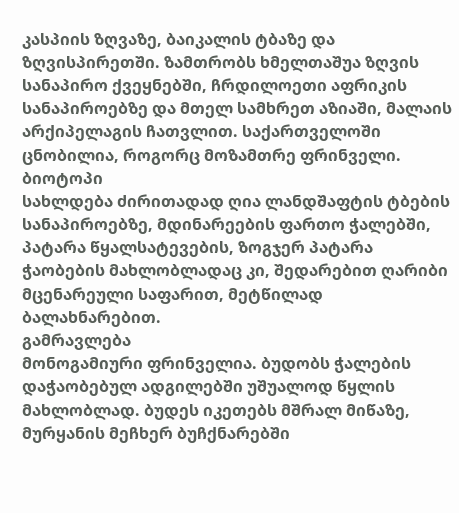კასპიის ზღვაზე, ბაიკალის ტბაზე და ზღვისპირეთში. ზამთრობს ხმელთაშუა ზღვის სანაპირო ქვეყნებში, ჩრდილოეთი აფრიკის სანაპიროებზე და მთელ სამხრეთ აზიაში, მალაის არქიპელაგის ჩათვლით. საქართველოში ცნობილია, როგორც მოზამთრე ფრინველი.
ბიოტოპი
სახლდება ძირითადად ღია ლანდშაფტის ტბების სანაპიროებზე, მდინარეების ფართო ჭალებში, პატარა წყალსატევების, ზოგჯერ პატარა ჭაობების მახლობლადაც კი, შედარებით ღარიბი მცენარეული საფარით, მეტწილად ბალახნარებით.
გამრავლება
მონოგამიური ფრინველია. ბუდობს ჭალების დაჭაობებულ ადგილებში უშუალოდ წყლის მახლობლად. ბუდეს იკეთებს მშრალ მიწაზე, მურყანის მეჩხერ ბუჩქნარებში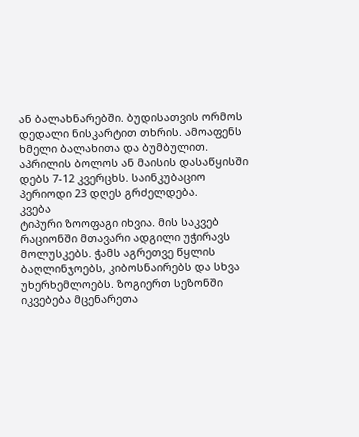ან ბალახნარებში. ბუდისათვის ორმოს დედალი ნისკარტით თხრის. ამოაფენს ხმელი ბალახითა და ბუმბულით. აპრილის ბოლოს ან მაისის დასაწყისში დებს 7-12 კვერცხს. საინკუბაციო პერიოდი 23 დღეს გრძელდება.
კვება
ტიპური ზოოფაგი იხვია. მის საკვებ რაციონში მთავარი ადგილი უჭირავს მოლუსკებს. ჭამს აგრეთვე წყლის ბაღლინჯოებს, კიბოსნაირებს და სხვა უხერხემლოებს. ზოგიერთ სეზონში იკვებება მცენარეთა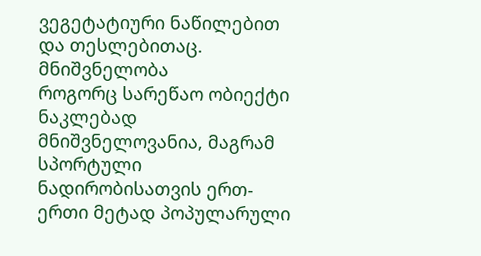ვეგეტატიური ნაწილებით და თესლებითაც.
მნიშვნელობა
როგორც სარეწაო ობიექტი ნაკლებად მნიშვნელოვანია, მაგრამ სპორტული ნადირობისათვის ერთ-ერთი მეტად პოპულარული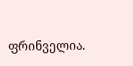ფრინველია.